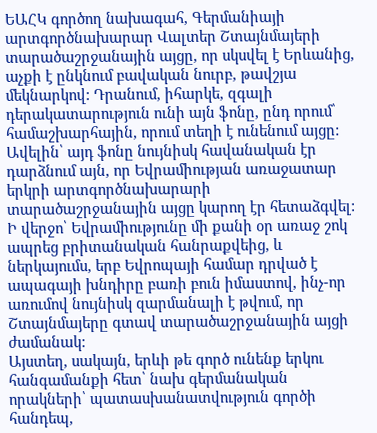ԵԱՀԿ գործող նախագահ, Գերմանիայի արտգործնախարար Վալտեր Շտայնմայերի տարածաշրջանային այցը, որ սկսվել է Երևանից, աչքի է ընկնում բավական նուրբ, թավշյա մեկնարկով: Դրանում, իհարկե, զգալի դերակատարություն ունի այն ֆոնը, ընդ որում՝ համաշխարհային, որում տեղի է ունենում այցը: Ավելին՝ այդ ֆոնը նույնիսկ հավանական էր դարձնում այն, որ Եվրամիության առաջատար երկրի արտգործնախարարի տարածաշրջանային այցը կարող էր հետաձգվել: Ի վերջո՝ Եվրամիությունը մի քանի օր առաջ շոկ ապրեց բրիտանական հանրաքվեից, և ներկայումս, երբ Եվրոպայի համար դրված է ապագայի խնդիրը բառի բուն իմաստով, ինչ-որ առումով նույնիսկ զարմանալի է թվում, որ Շտայնմայերը գտավ տարածաշրջանային այցի ժամանակ:
Այստեղ, սակայն, երևի թե գործ ունենք երկու հանգամանքի հետ՝ նախ գերմանական որակների՝ պատասխանատվություն գործի հանդեպ,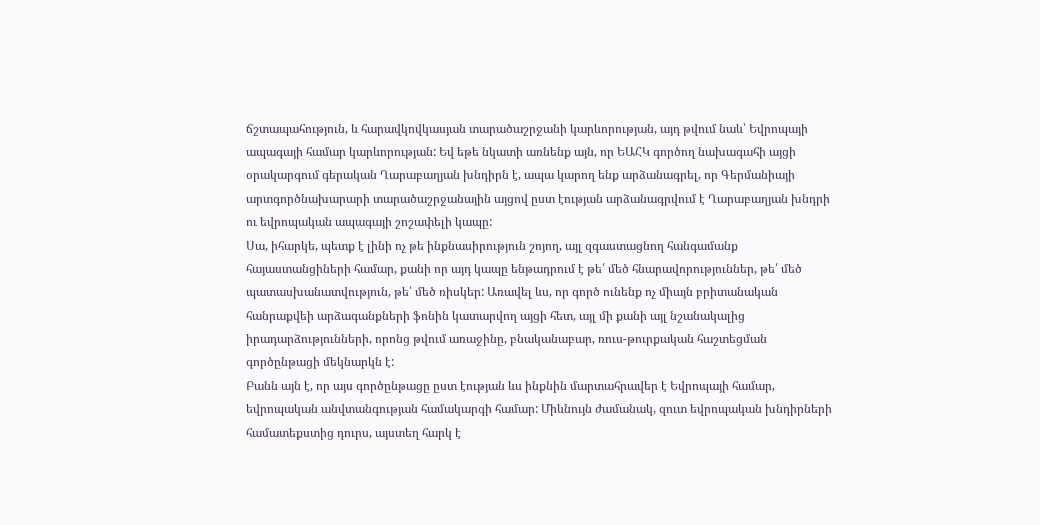ճշտապահություն, և հարավկովկասյան տարածաշրջանի կարևորության, այդ թվում նաև՝ Եվրոպայի ապագայի համար կարևորության: Եվ եթե նկատի առնենք այն, որ ԵԱՀԿ գործող նախագահի այցի օրակարգում գերական Ղարաբաղյան խնդիրն է, ապա կարող ենք արձանագրել, որ Գերմանիայի արտգործնախարարի տարածաշրջանային այցով ըստ էության արձանագրվում է Ղարաբաղյան խնդրի ու եվրոպական ապագայի շոշափելի կապը:
Սա, իհարկե, պետք է լինի ոչ թե ինքնասիրություն շոյող, այլ զգաստացնող հանգամանք հայաստանցիների համար, քանի որ այդ կապը ենթադրում է թե՛ մեծ հնարավորություններ, թե՛ մեծ պատասխանատվություն, թե՛ մեծ ռիսկեր: Առավել ևս, որ գործ ունենք ոչ միայն բրիտանական հանրաքվեի արձագանքների ֆոնին կատարվող այցի հետ, այլ մի քանի այլ նշանակալից իրադարձությունների, որոնց թվում առաջինը, բնականաբար, ռուս-թուրքական հաշտեցման գործընթացի մեկնարկն է:
Բանն այն է, որ այս գործընթացը ըստ էության ևս ինքնին մարտահրավեր է Եվրոպայի համար, եվրոպական անվտանգության համակարգի համար: Միևնույն ժամանակ, զուտ եվրոպական խնդիրների համատեքստից դուրս, այստեղ հարկ է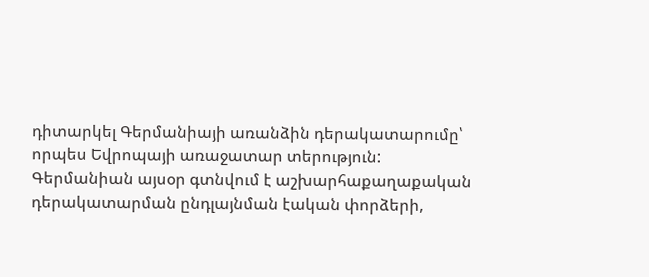դիտարկել Գերմանիայի առանձին դերակատարումը՝ որպես Եվրոպայի առաջատար տերություն: Գերմանիան այսօր գտնվում է աշխարհաքաղաքական դերակատարման ընդլայնման էական փորձերի,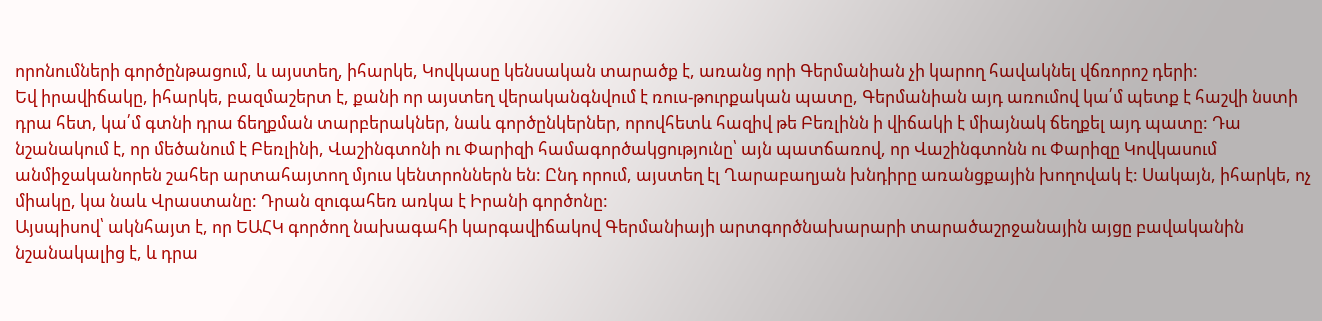որոնումների գործընթացում, և այստեղ, իհարկե, Կովկասը կենսական տարածք է, առանց որի Գերմանիան չի կարող հավակնել վճռորոշ դերի:
Եվ իրավիճակը, իհարկե, բազմաշերտ է, քանի որ այստեղ վերականգնվում է ռուս-թուրքական պատը, Գերմանիան այդ առումով կա՛մ պետք է հաշվի նստի դրա հետ, կա՛մ գտնի դրա ճեղքման տարբերակներ, նաև գործընկերներ, որովհետև հազիվ թե Բեռլինն ի վիճակի է միայնակ ճեղքել այդ պատը: Դա նշանակում է, որ մեծանում է Բեռլինի, Վաշինգտոնի ու Փարիզի համագործակցությունը՝ այն պատճառով, որ Վաշինգտոնն ու Փարիզը Կովկասում անմիջականորեն շահեր արտահայտող մյուս կենտրոններն են: Ընդ որում, այստեղ էլ Ղարաբաղյան խնդիրը առանցքային խողովակ է: Սակայն, իհարկե, ոչ միակը, կա նաև Վրաստանը: Դրան զուգահեռ առկա է Իրանի գործոնը:
Այսպիսով՝ ակնհայտ է, որ ԵԱՀԿ գործող նախագահի կարգավիճակով Գերմանիայի արտգործնախարարի տարածաշրջանային այցը բավականին նշանակալից է, և դրա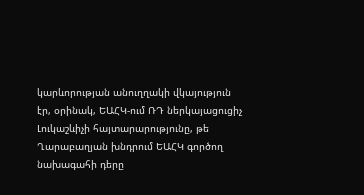կարևորության անուղղակի վկայություն էր, օրինակ, ԵԱՀԿ-ում ՌԴ ներկայացուցիչ Լուկաշևիչի հայտարարությունը, թե Ղարաբաղյան խնդրում ԵԱՀԿ գործող նախագահի դերը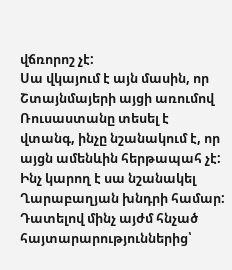վճռորոշ չէ:
Սա վկայում է այն մասին, որ Շտայնմայերի այցի առումով Ռուսաստանը տեսել է վտանգ, ինչը նշանակում է, որ այցն ամենևին հերթապահ չէ: Ինչ կարող է սա նշանակել Ղարաբաղյան խնդրի համար: Դատելով մինչ այժմ հնչած հայտարարություններից՝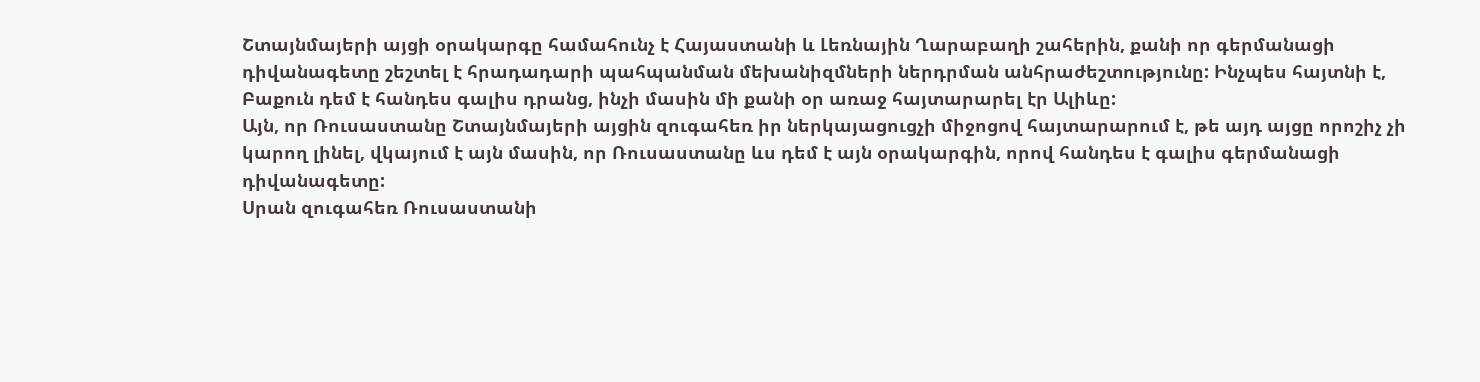Շտայնմայերի այցի օրակարգը համահունչ է Հայաստանի և Լեռնային Ղարաբաղի շահերին, քանի որ գերմանացի դիվանագետը շեշտել է հրադադարի պահպանման մեխանիզմների ներդրման անհրաժեշտությունը: Ինչպես հայտնի է, Բաքուն դեմ է հանդես գալիս դրանց, ինչի մասին մի քանի օր առաջ հայտարարել էր Ալիևը:
Այն, որ Ռուսաստանը Շտայնմայերի այցին զուգահեռ իր ներկայացուցչի միջոցով հայտարարում է, թե այդ այցը որոշիչ չի կարող լինել, վկայում է այն մասին, որ Ռուսաստանը ևս դեմ է այն օրակարգին, որով հանդես է գալիս գերմանացի դիվանագետը:
Սրան զուգահեռ Ռուսաստանի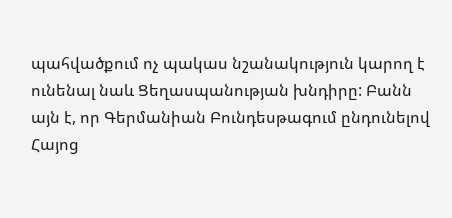պահվածքում ոչ պակաս նշանակություն կարող է ունենալ նաև Ցեղասպանության խնդիրը: Բանն այն է, որ Գերմանիան Բունդեսթագում ընդունելով Հայոց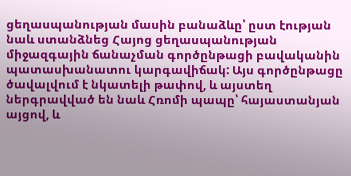ցեղասպանության մասին բանաձևը՝ ըստ էության նաև ստանձնեց Հայոց ցեղասպանության միջազգային ճանաչման գործընթացի բավականին պատասխանատու կարգավիճակ: Այս գործընթացը ծավալվում է նկատելի թափով, և այստեղ ներգրավված են նաև Հռոմի պապը՝ հայաստանյան այցով, և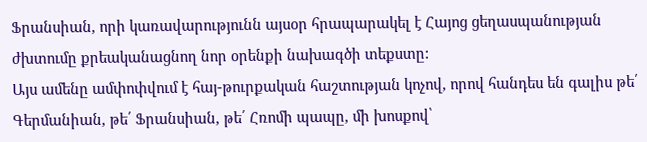Ֆրանսիան, որի կառավարությունն այսօր հրապարակել է Հայոց ցեղասպանության ժխտումը քրեականացնող նոր օրենքի նախագծի տեքստը:
Այս ամենը ամփոփվում է հայ-թուրքական հաշտության կոչով, որով հանդես են գալիս թե՛ Գերմանիան, թե՛ Ֆրանսիան, թե՛ Հռոմի պապը, մի խոսքով՝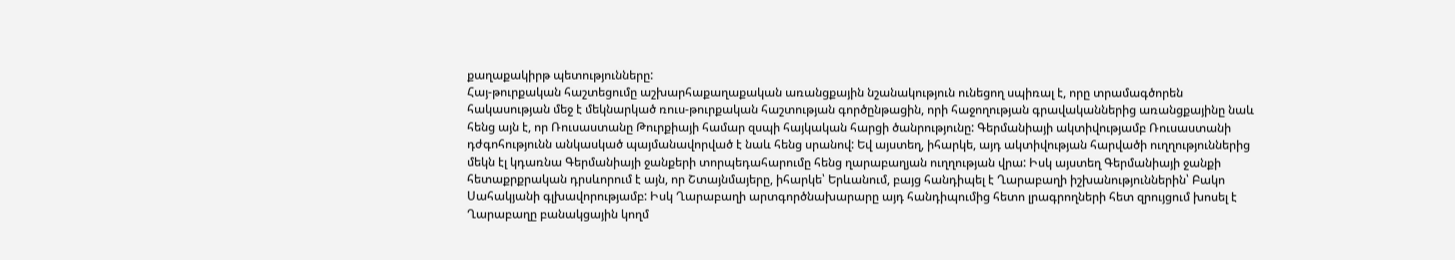քաղաքակիրթ պետությունները:
Հայ-թուրքական հաշտեցումը աշխարհաքաղաքական առանցքային նշանակություն ունեցող սպիռալ է, որը տրամագծորեն հակասության մեջ է մեկնարկած ռուս-թուրքական հաշտության գործընթացին, որի հաջողության գրավականներից առանցքայինը նաև հենց այն է, որ Ռուսաստանը Թուրքիայի համար զսպի հայկական հարցի ծանրությունը: Գերմանիայի ակտիվությամբ Ռուսաստանի դժգոհությունն անկասկած պայմանավորված է նաև հենց սրանով: Եվ այստեղ, իհարկե, այդ ակտիվության հարվածի ուղղություններից մեկն էլ կդառնա Գերմանիայի ջանքերի տորպեդահարումը հենց ղարաբաղյան ուղղության վրա: Իսկ այստեղ Գերմանիայի ջանքի հետաքրքրական դրսևորում է այն, որ Շտայնմայերը, իհարկե՝ Երևանում, բայց հանդիպել է Ղարաբաղի իշխանություններին՝ Բակո Սահակյանի գլխավորությամբ: Իսկ Ղարաբաղի արտգործնախարարը այդ հանդիպումից հետո լրագրողների հետ զրույցում խոսել է Ղարաբաղը բանակցային կողմ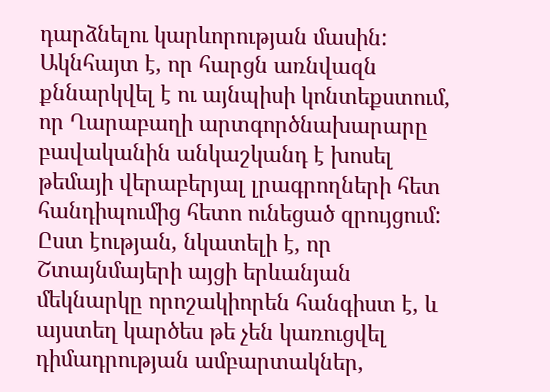դարձնելու կարևորության մասին: Ակնհայտ է, որ հարցն առնվազն քննարկվել է ու այնպիսի կոնտեքստում, որ Ղարաբաղի արտգործնախարարը բավականին անկաշկանդ է խոսել թեմայի վերաբերյալ լրագրողների հետ հանդիպումից հետո ունեցած զրույցում:
Ըստ էության, նկատելի է, որ Շտայնմայերի այցի երևանյան մեկնարկը որոշակիորեն հանգիստ է, և այստեղ կարծես թե չեն կառուցվել դիմադրության ամբարտակներ,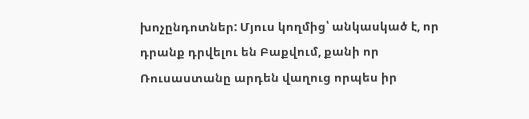խոչընդոտներ: Մյուս կողմից՝ անկասկած է, որ դրանք դրվելու են Բաքվում, քանի որ Ռուսաստանը արդեն վաղուց որպես իր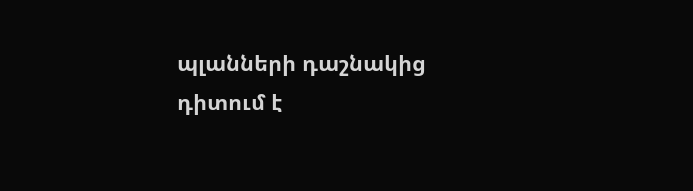պլանների դաշնակից դիտում է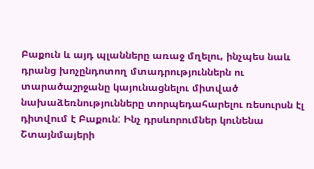Բաքուն և այդ պլանները առաջ մղելու, ինչպես նաև դրանց խոչընդոտող մտադրություններն ու տարածաշրջանը կայունացնելու միտված նախաձեռնությունները տորպեդահարելու ռեսուրսն էլ դիտվում է Բաքուն: Ինչ դրսևորումներ կունենա Շտայնմայերի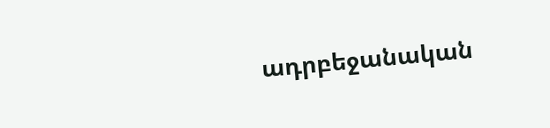ադրբեջանական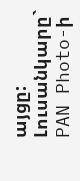այցը:
Լուսանկարը` PAN Photo-ի